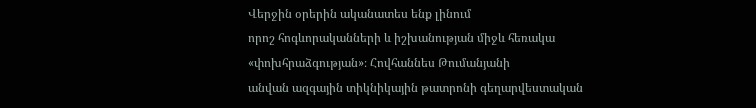Վերջին օրերին ականատես ենք լինում
որոշ հոգևորականների և իշխանության միջև հեռակա «փոխհրաձգության»։ Հովհաննես Թումանյանի
անվան ազգային տիկնիկային թատրոնի գեղարվեստական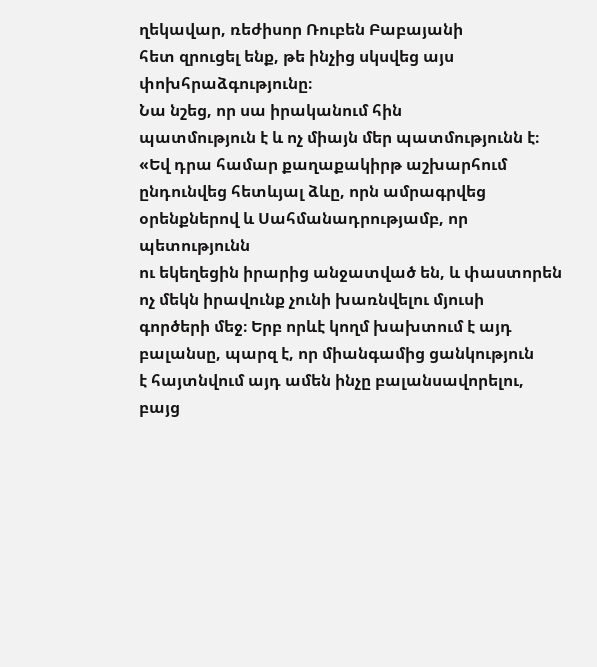ղեկավար, ռեժիսոր Ռուբեն Բաբայանի
հետ զրուցել ենք, թե ինչից սկսվեց այս փոխհրաձգությունը։
Նա նշեց, որ սա իրականում հին
պատմություն է և ոչ միայն մեր պատմությունն է։
«Եվ դրա համար քաղաքակիրթ աշխարհում
ընդունվեց հետևյալ ձևը, որն ամրագրվեց օրենքներով և Սահմանադրությամբ, որ պետությունն
ու եկեղեցին իրարից անջատված են, և փաստորեն ոչ մեկն իրավունք չունի խառնվելու մյուսի
գործերի մեջ։ Երբ որևէ կողմ խախտում է այդ բալանսը, պարզ է, որ միանգամից ցանկություն
է հայտնվում այդ ամեն ինչը բալանսավորելու, բայց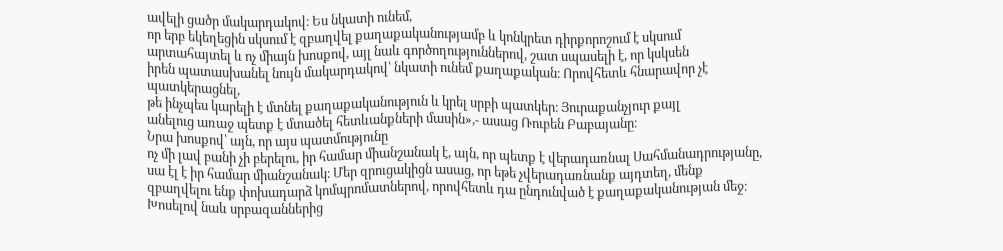ավելի ցածր մակարդակով։ Ես նկատի ունեմ,
որ երբ եկեղեցին սկսում է զբաղվել քաղաքականությամբ և կոնկրետ դիրքորոշում է սկսում
արտահայտել և ոչ միայն խոսքով, այլ նաև գործողություններով, շատ սպասելի է, որ կսկսեն
իրեն պատասխանել նույն մակարդակով՝ նկատի ունեմ քաղաքական։ Որովհետև հնարավոր չէ պատկերացնել,
թե ինչպես կարելի է մտնել քաղաքականություն և կրել սրբի պատկեր։ Յուրաքանչյուր քայլ
անելուց առաջ պետք է մտածել հետևանքների մասին»,- ասաց Ռուբեն Բաբայանը։
Նրա խոսքով՝ այն, որ այս պատմությունը
ոչ մի լավ բանի չի բերելու, իր համար միանշանակ է, այն, որ պետք է վերադառնալ Սահմանադրությանը,
սա էլ է իր համար միանշանակ։ Մեր զրուցակիցն ասաց, որ եթե չվերադառնանք այդտեղ, մենք
զբաղվելու ենք փոխադարձ կոմպրոմատներով, որովհետև դա ընդունված է քաղաքականության մեջ։
Խոսելով նաև սրբազաններից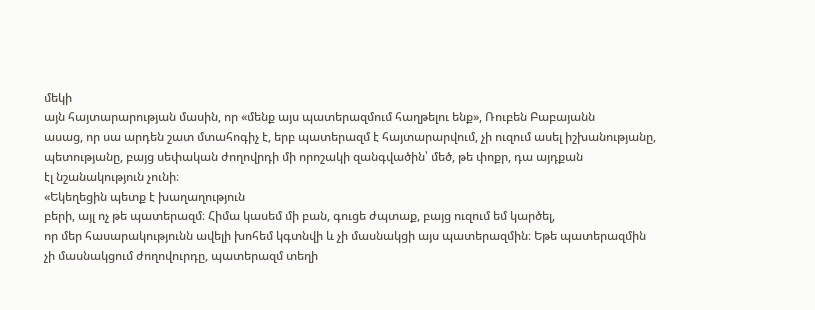մեկի
այն հայտարարության մասին, որ «մենք այս պատերազմում հաղթելու ենք», Ռուբեն Բաբայանն
ասաց, որ սա արդեն շատ մտահոգիչ է, երբ պատերազմ է հայտարարվում, չի ուզում ասել իշխանությանը,
պետությանը, բայց սեփական ժողովրդի մի որոշակի զանգվածին՝ մեծ, թե փոքր, դա այդքան
էլ նշանակություն չունի։
«Եկեղեցին պետք է խաղաղություն
բերի, այլ ոչ թե պատերազմ։ Հիմա կասեմ մի բան, գուցե ժպտաք, բայց ուզում եմ կարծել,
որ մեր հասարակությունն ավելի խոհեմ կգտնվի և չի մասնակցի այս պատերազմին։ Եթե պատերազմին
չի մասնակցում ժողովուրդը, պատերազմ տեղի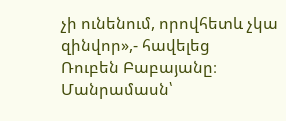չի ունենում, որովհետև չկա զինվոր»,- հավելեց
Ռուբեն Բաբայանը։
Մանրամասն՝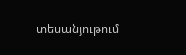տեսանյութում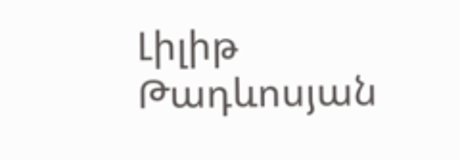Լիլիթ Թադևոսյան